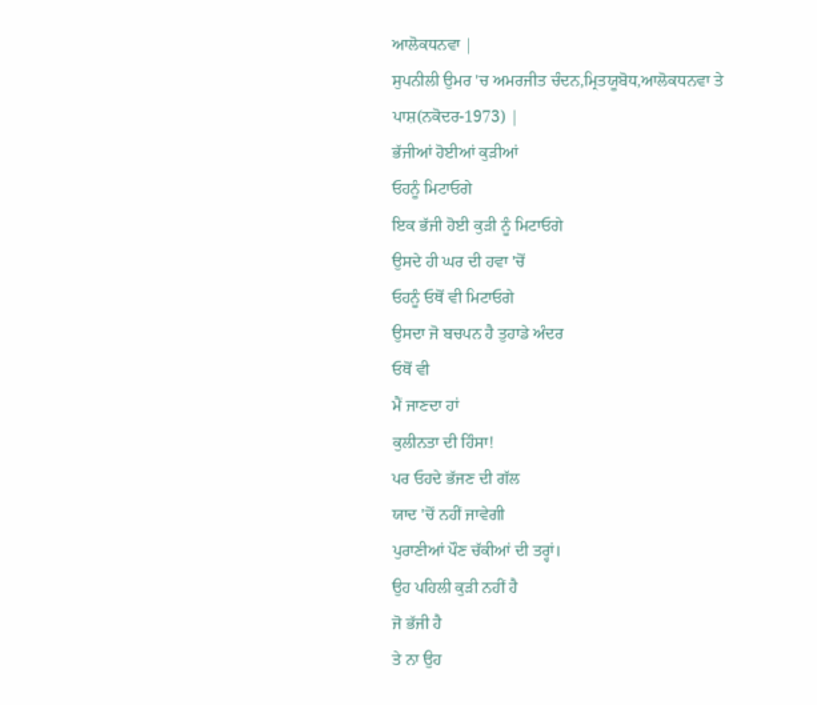ਆਲੋਕਧਨਵਾ |
ਸੁਪਨੀਲੀ ਉਮਰ 'ਚ ਅਮਰਜੀਤ ਚੰਦਨ,ਮ੍ਰਿਤਯੂਬੋਧ,ਆਲੋਕਧਨਵਾ ਤੇ ਪਾਸ਼(ਨਕੋਦਰ-1973) |
ਭੱਜੀਆਂ ਹੋਈਆਂ ਕੁੜੀਆਂ
ਓਹਨੂੰ ਮਿਟਾਓਗੇ
ਇਕ ਭੱਜੀ ਹੋਈ ਕੁੜੀ ਨੂੰ ਮਿਟਾਓਗੇ
ਉਸਦੇ ਹੀ ਘਰ ਦੀ ਹਵਾ 'ਚੋਂ
ਓਹਨੂੰ ਓਥੋਂ ਵੀ ਮਿਟਾਓਗੇ
ਉਸਦਾ ਜੋ ਬਚਪਨ ਹੈ ਤੁਹਾਡੇ ਅੰਦਰ
ਓਥੋਂ ਵੀ
ਮੈਂ ਜਾਣਦਾ ਹਾਂ
ਕੁਲੀਨਤਾ ਦੀ ਹਿੰਸਾ!
ਪਰ ਓਹਦੇ ਭੱਜਣ ਦੀ ਗੱਲ
ਯਾਦ 'ਚੋਂ ਨਹੀਂ ਜਾਵੇਗੀ
ਪੁਰਾਣੀਆਂ ਪੌਣ ਚੱਕੀਆਂ ਦੀ ਤਰ੍ਹਾਂ।
ਉਹ ਪਹਿਲੀ ਕੁੜੀ ਨਹੀਂ ਹੈ
ਜੋ ਭੱਜੀ ਹੈ
ਤੇ ਨਾ ਉਹ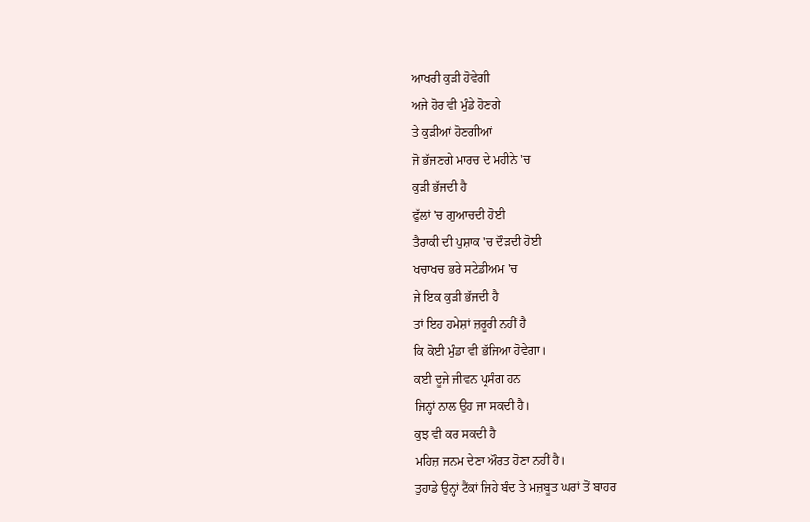ਆਖਰੀ ਕੁੜੀ ਹੋਵੇਗੀ
ਅਜੇ ਹੋਰ ਵੀ ਮੁੰਡੇ ਹੋਣਗੇ
ਤੇ ਕੁੜੀਆਂ ਹੋਣਗੀਆਂ
ਜੋ ਭੱਜਣਗੇ ਮਾਰਚ ਦੇ ਮਹੀਨੇ 'ਚ
ਕੁੜੀ ਭੱਜਦੀ ਹੈ
ਫੁੱਲਾਂ 'ਚ ਗੁਆਚਦੀ ਹੋਈ
ਤੈਰਾਕੀ ਦੀ ਪੁਸ਼ਾਕ 'ਚ ਦੌੜਦੀ ਹੋਈ
ਖਚਾਖਚ ਭਰੇ ਸਟੇਡੀਅਮ 'ਚ
ਜੇ ਇਕ ਕੁੜੀ ਭੱਜਦੀ ਹੈ
ਤਾਂ ਇਹ ਹਮੇਸ਼ਾਂ ਜ਼ਰੂਰੀ ਨਹੀਂ ਹੈ
ਕਿ ਕੋਈ ਮੁੰਡਾ ਵੀ ਭੱਜਿਆ ਹੋਵੇਗਾ।
ਕਈ ਦੂਜੇ ਜੀਵਨ ਪ੍ਰਸੰਗ ਹਨ
ਜਿਨ੍ਹਾਂ ਨਾਲ ਉਹ ਜਾ ਸਕਦੀ ਹੈ।
ਕੁਝ ਵੀ ਕਰ ਸਕਦੀ ਹੈ
ਮਹਿਜ਼ ਜਨਮ ਦੇਣਾ ਔਰਤ ਹੋਣਾ ਨਹੀਂ ਹੈ।
ਤੁਹਾਡੇ ਉਨ੍ਹਾਂ ਟੈਂਕਾਂ ਜਿਹੇ ਬੰਦ ਤੇ ਮਜ਼ਬੂਤ ਘਰਾਂ ਤੋਂ ਬਾਹਰ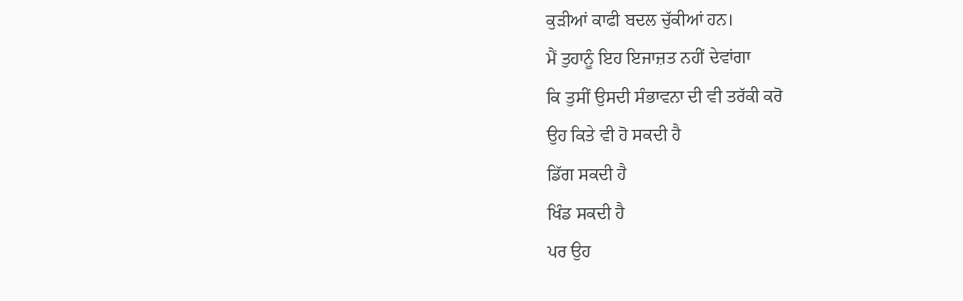ਕੁੜੀਆਂ ਕਾਫੀ ਬਦਲ ਚੁੱਕੀਆਂ ਹਨ।
ਮੈਂ ਤੁਹਾਨੂੰ ਇਹ ਇਜਾਜ਼ਤ ਨਹੀਂ ਦੇਵਾਂਗਾ
ਕਿ ਤੁਸੀਂ ਉਸਦੀ ਸੰਭਾਵਨਾ ਦੀ ਵੀ ਤਰੱਕੀ ਕਰੋ
ਉਹ ਕਿਤੇ ਵੀ ਹੋ ਸਕਦੀ ਹੈ
ਡਿੱਗ ਸਕਦੀ ਹੈ
ਖਿੰਡ ਸਕਦੀ ਹੈ
ਪਰ ਉਹ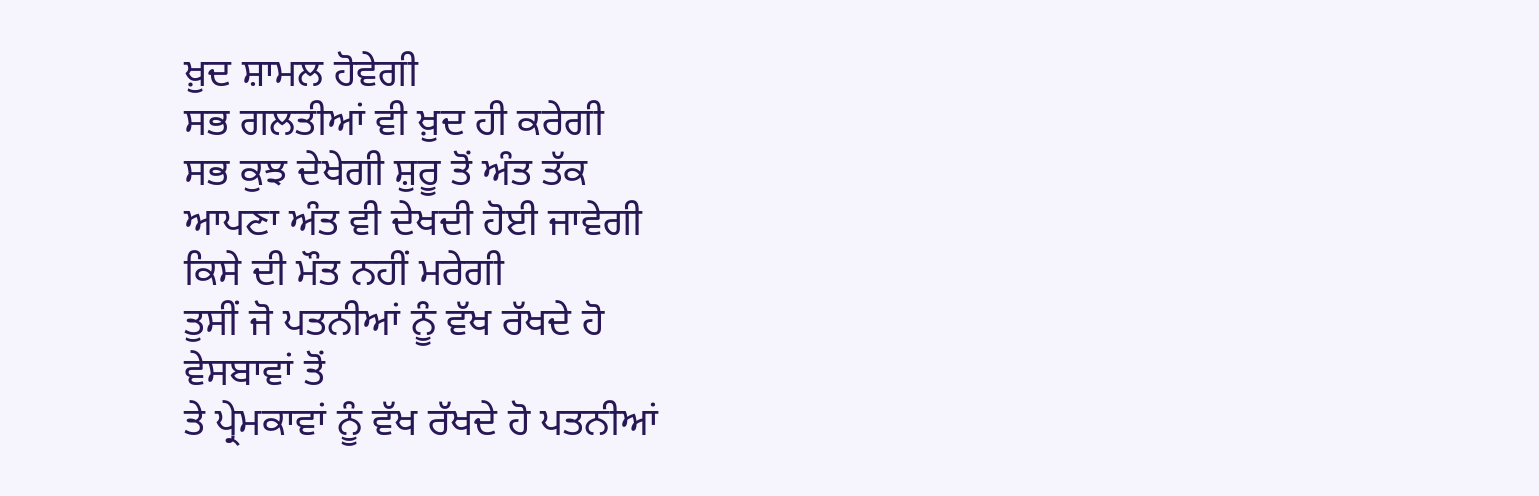ਖ਼ੁਦ ਸ਼ਾਮਲ ਹੋਵੇਗੀ
ਸਭ ਗਲਤੀਆਂ ਵੀ ਖ਼ੁਦ ਹੀ ਕਰੇਗੀ
ਸਭ ਕੁਝ ਦੇਖੇਗੀ ਸ਼ੁਰੂ ਤੋਂ ਅੰਤ ਤੱਕ
ਆਪਣਾ ਅੰਤ ਵੀ ਦੇਖਦੀ ਹੋਈ ਜਾਵੇਗੀ
ਕਿਸੇ ਦੀ ਮੌਤ ਨਹੀਂ ਮਰੇਗੀ
ਤੁਸੀਂ ਜੋ ਪਤਨੀਆਂ ਨੂੰ ਵੱਖ ਰੱਖਦੇ ਹੋ
ਵੇਸਬਾਵਾਂ ਤੋਂ
ਤੇ ਪ੍ਰੇਮਕਾਵਾਂ ਨੂੰ ਵੱਖ ਰੱਖਦੇ ਹੋ ਪਤਨੀਆਂ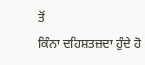ਤੋਂ
ਕਿੰਨਾ ਦਹਿਸ਼ਤਜ਼ਦਾ ਹੁੰਦੇ ਹੋ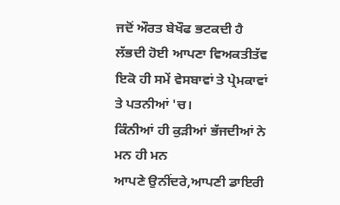ਜਦੋਂ ਔਰਤ ਬੇਖੌਫ ਭਟਕਦੀ ਹੈ
ਲੱਭਦੀ ਹੋਈ ਆਪਣਾ ਵਿਅਕਤੀਤੱਵ
ਇਕੋ ਹੀ ਸਮੇਂ ਵੇਸਬਾਵਾਂ ਤੇ ਪ੍ਰੇਮਕਾਵਾਂ
ਤੇ ਪਤਨੀਆਂ 'ਚ।
ਕਿੰਨੀਆਂ ਹੀ ਕੁੜੀਆਂ ਭੱਜਦੀਆਂ ਨੇ
ਮਨ ਹੀ ਮਨ
ਆਪਣੇ ਉਨੀਂਦਰੇ,ਆਪਣੀ ਡਾਇਰੀ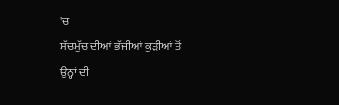'ਚ
ਸੱਚਮੁੱਚ ਦੀਆਂ ਭੱਜੀਆਂ ਕੁੜੀਆਂ ਤੋਂ
ਉਨ੍ਹਾਂ ਦੀ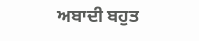ਅਬਾਦੀ ਬਹੁਤ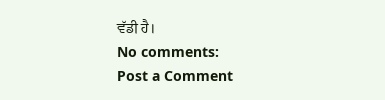ਵੱਡੀ ਹੈ।
No comments:
Post a Comment